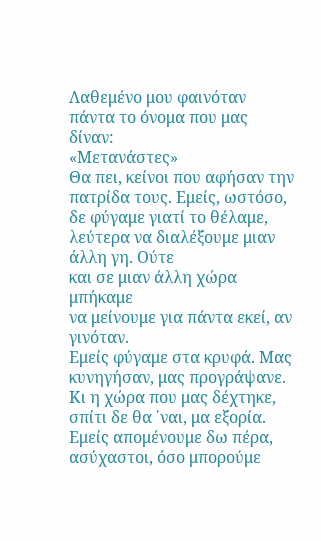Λαθεμένο μου φαινόταν πάντα το όνομα που μας δίναν:
«Μετανάστες»
Θα πει, κείνοι που αφήσαν την πατρίδα τους. Εμείς, ωστόσο,
δε φύγαμε γιατί το θέλαμε,
λεύτερα να διαλέξουμε μιαν άλλη γη. Ούτε
και σε μιαν άλλη χώρα μπήκαμε
να μείνουμε για πάντα εκεί, αν γινόταν.
Εμείς φύγαμε στα κρυφά. Μας κυνηγήσαν, μας προγράψανε.
Κι η χώρα που μας δέχτηκε, σπίτι δε θα ΄ναι, μα εξορία.
Εμείς απομένουμε δω πέρα, ασύχαστοι, όσο μπορούμε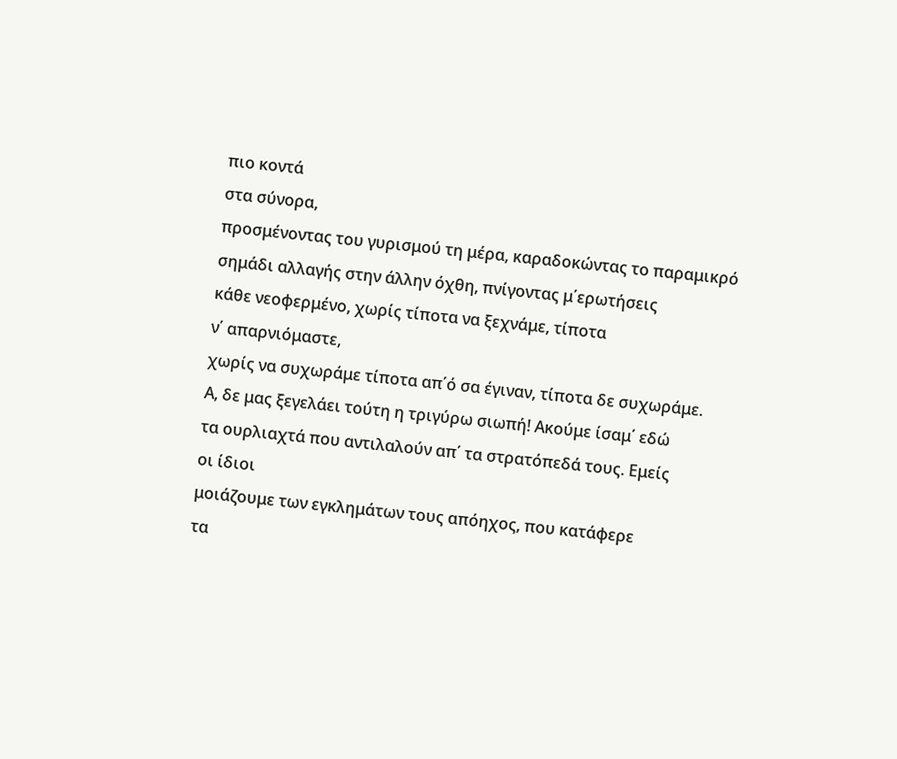πιο κοντά
στα σύνορα,
προσμένοντας του γυρισμού τη μέρα, καραδοκώντας το παραμικρό
σημάδι αλλαγής στην άλλην όχθη, πνίγοντας μ΄ερωτήσεις
κάθε νεοφερμένο, χωρίς τίποτα να ξεχνάμε, τίποτα
ν΄ απαρνιόμαστε,
χωρίς να συχωράμε τίποτα απ΄ό σα έγιναν, τίποτα δε συχωράμε.
Α, δε μας ξεγελάει τούτη η τριγύρω σιωπή! Ακούμε ίσαμ΄ εδώ
τα ουρλιαχτά που αντιλαλούν απ΄ τα στρατόπεδά τους. Εμείς
οι ίδιοι
μοιάζουμε των εγκλημάτων τους απόηχος, που κατάφερε
τα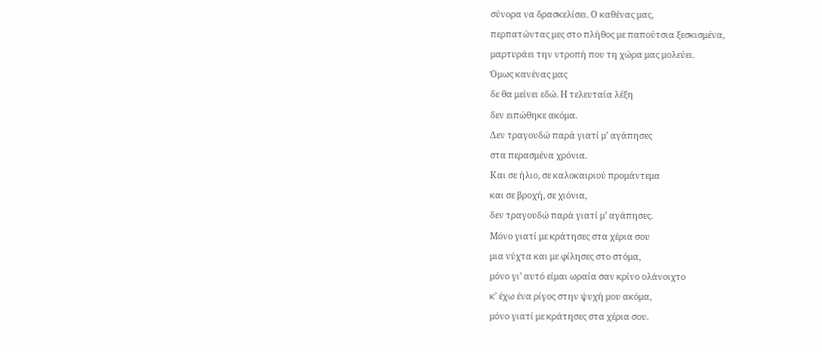σύνορα να δρασκελίσει. Ο καθένας μας,
περπατώντας μες στο πλήθος με παπούτσια ξεσκισμένα,
μαρτυράει την ντροπή που τη χώρα μας μολεύει.
Όμως κανένας μας
δε θα μείνει εδώ. Η τελευταία λέξη
δεν ειπώθηκε ακόμα.
Δεν τραγουδώ παρά γιατί μ’ αγάπησες
στα περασμένα χρόνια.
Και σε ήλιο, σε καλοκαιριού προμάντεμα
και σε βροχή, σε χιόνια,
δεν τραγουδώ παρά γιατί μ’ αγάπησες.
Μόνο γιατί με κράτησες στα χέρια σου
μια νύχτα και με φίλησες στο στόμα,
μόνο γι’ αυτό είμαι ωραία σαν κρίνο ολάνοιχτο
κ’ έχω ένα ρίγος στην ψυχή μου ακόμα,
μόνο γιατί με κράτησες στα χέρια σου.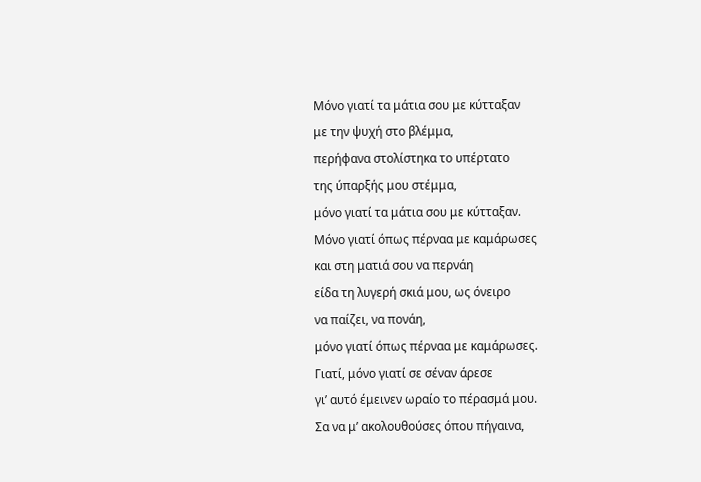Μόνο γιατί τα μάτια σου με κύτταξαν
με την ψυχή στο βλέμμα,
περήφανα στολίστηκα το υπέρτατο
της ύπαρξής μου στέμμα,
μόνο γιατί τα μάτια σου με κύτταξαν.
Μόνο γιατί όπως πέρναα με καμάρωσες
και στη ματιά σου να περνάη
είδα τη λυγερή σκιά μου, ως όνειρο
να παίζει, να πονάη,
μόνο γιατί όπως πέρναα με καμάρωσες.
Γιατί, μόνο γιατί σε σέναν άρεσε
γι’ αυτό έμεινεν ωραίο το πέρασμά μου.
Σα να μ’ ακολουθούσες όπου πήγαινα,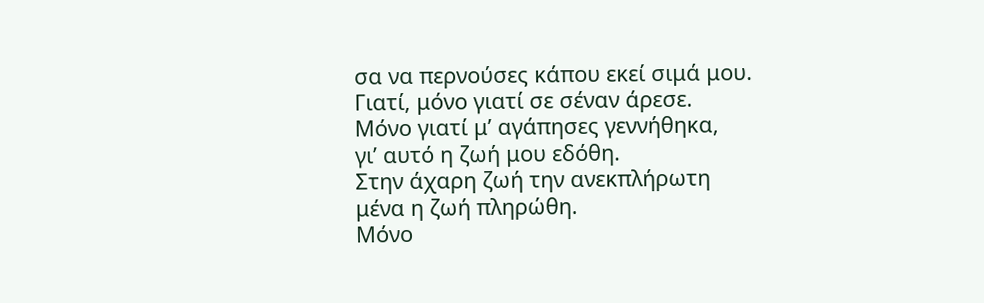σα να περνούσες κάπου εκεί σιμά μου.
Γιατί, μόνο γιατί σε σέναν άρεσε.
Μόνο γιατί μ’ αγάπησες γεννήθηκα,
γι’ αυτό η ζωή μου εδόθη.
Στην άχαρη ζωή την ανεκπλήρωτη
μένα η ζωή πληρώθη.
Μόνο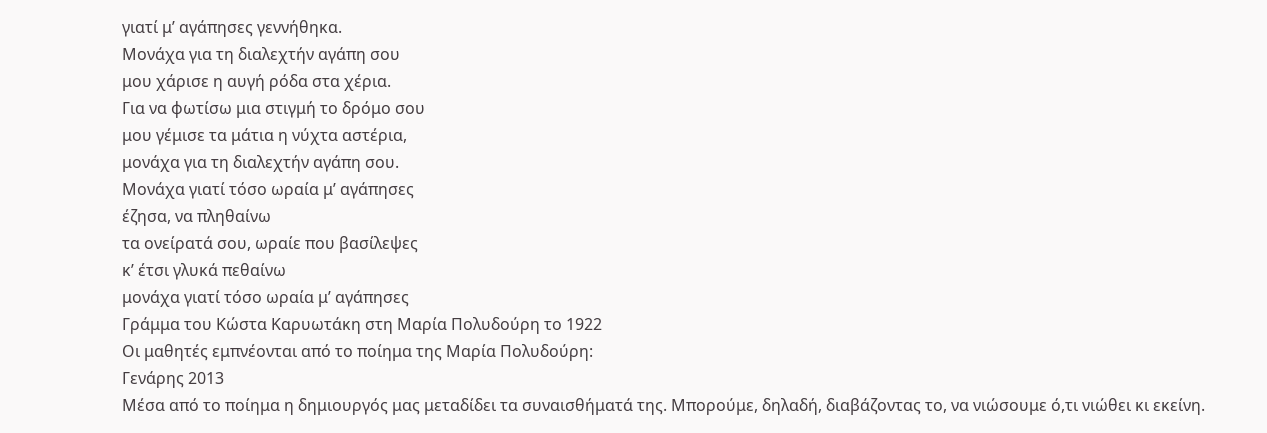γιατί μ’ αγάπησες γεννήθηκα.
Μονάχα για τη διαλεχτήν αγάπη σου
μου χάρισε η αυγή ρόδα στα χέρια.
Για να φωτίσω μια στιγμή το δρόμο σου
μου γέμισε τα μάτια η νύχτα αστέρια,
μονάχα για τη διαλεχτήν αγάπη σου.
Μονάχα γιατί τόσο ωραία μ’ αγάπησες
έζησα, να πληθαίνω
τα ονείρατά σου, ωραίε που βασίλεψες
κ’ έτσι γλυκά πεθαίνω
μονάχα γιατί τόσο ωραία μ’ αγάπησες
Γράμμα του Κώστα Καρυωτάκη στη Μαρία Πολυδούρη το 1922
Οι μαθητές εμπνέονται από το ποίημα της Μαρία Πολυδούρη:
Γενάρης 2013
Μέσα από το ποίημα η δημιουργός μας μεταδίδει τα συναισθήματά της. Μπορούμε, δηλαδή, διαβάζοντας το, να νιώσουμε ό,τι νιώθει κι εκείνη.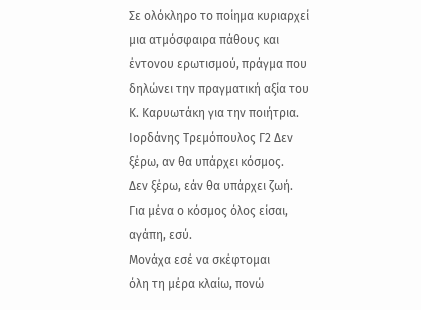Σε ολόκληρο το ποίημα κυριαρχεί μια ατμόσφαιρα πάθους και έντονου ερωτισμού, πράγμα που δηλώνει την πραγματική αξία του Κ. Καρυωτάκη για την ποιήτρια. Ιορδάνης Τρεμόπουλος Γ2 Δεν ξέρω, αν θα υπάρχει κόσμος.
Δεν ξέρω, εάν θα υπάρχει ζωή.
Για μένα ο κόσμος όλος είσαι, αγάπη, εσύ.
Μονάχα εσέ να σκέφτομαι
όλη τη μέρα κλαίω, πονώ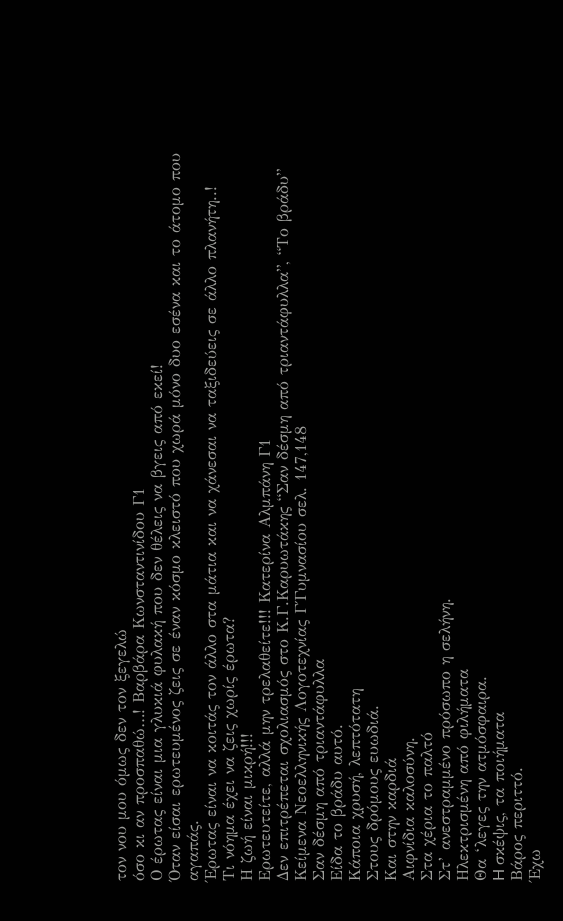τον νου μου όμως δεν τον ξεγελώ
όσο κι αν προσπαθώ…! Βαρβάρα Κωνσταντινίδου Γ1
Ο έρωτας είναι μια γλυκιά φυλακή που δεν θέλεις να βγεις από εκεί!
Όταν είσαι ερωτευμένος ζεις σε έναν κόσμο κλειστό που χωρά μόνο δυο εσένα και το άτομο που αγαπάς.
Έρωτας είναι να κοιτάς τον άλλο στα μάτια και να χάνεσαι να ταξιδεύεις σε άλλο πλανήτη..!
Τι νόημα έχει να ζεις χωρίς έρωτα?
Η ζωή είναι μικρή!!!
Ερωτευτείτε, αλλά μην τρελαθείτε!!! Κατερίνα Αλμπάνη Γ1
Δεν επιτρέπεται σχολιασμός στο Κ.Γ.Καρυωτάκης “Σαν δέσμη από τριαντάφυλλα”, “Το βράδυ” Κείμενα Νεοελληνικής Λογοτεχνίας Γ΄Γυμνασίου σελ. 147,148
Σαν δέσμη από τριαντάφυλλα
Είδα το βράδυ αυτό.
Kάποια χρυσή, λεπτότατη
Στους δρόμους ευωδιά.
Kαι στην καρδιά
Αιφνίδια καλοσύνη.
Στα χέρια το παλτό
Στ’ ανεστραμμένο πρόσωπο η σελήνη.
Hλεκτρισμένη από φιλήματα
Θα ‘λεγες την ατμόσφαιρα.
H σκέψις, τα ποιήματα
Βάρος περιττό.
Έχω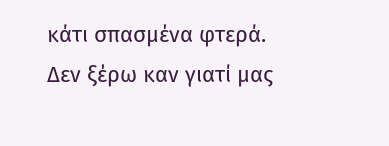κάτι σπασμένα φτερά.
Δεν ξέρω καν γιατί μας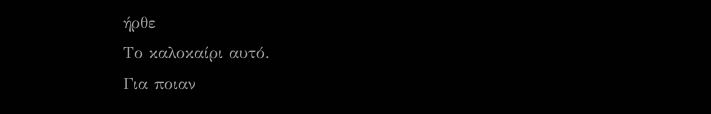ήρθε
Το καλοκαίρι αυτό.
Για ποιαν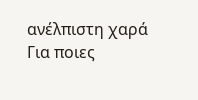ανέλπιστη χαρά
Για ποιες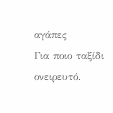αγάπες
Για ποιο ταξίδι ονειρευτό.